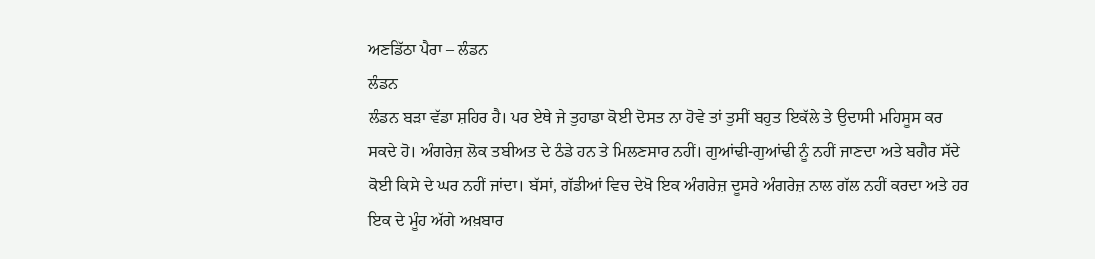ਅਣਡਿੱਠਾ ਪੈਰਾ – ਲੰਡਨ
ਲੰਡਨ
ਲੰਡਨ ਬੜਾ ਵੱਡਾ ਸ਼ਹਿਰ ਹੈ। ਪਰ ਏਥੇ ਜੇ ਤੁਹਾਡਾ ਕੋਈ ਦੋਸਤ ਨਾ ਹੋਵੇ ਤਾਂ ਤੁਸੀਂ ਬਹੁਤ ਇਕੱਲੇ ਤੇ ਉਦਾਸੀ ਮਹਿਸੂਸ ਕਰ ਸਕਦੇ ਹੋ। ਅੰਗਰੇਜ਼ ਲੋਕ ਤਬੀਅਤ ਦੇ ਠੰਡੇ ਹਨ ਤੇ ਮਿਲਣਸਾਰ ਨਹੀਂ। ਗੁਆਂਢੀ-ਗੁਆਂਢੀ ਨੂੰ ਨਹੀਂ ਜਾਣਦਾ ਅਤੇ ਬਗੈਰ ਸੱਦੇ ਕੋਈ ਕਿਸੇ ਦੇ ਘਰ ਨਹੀਂ ਜਾਂਦਾ। ਬੱਸਾਂ, ਗੱਡੀਆਂ ਵਿਚ ਦੇਖੋ ਇਕ ਅੰਗਰੇਜ਼ ਦੂਸਰੇ ਅੰਗਰੇਜ਼ ਨਾਲ ਗੱਲ ਨਹੀਂ ਕਰਦਾ ਅਤੇ ਹਰ ਇਕ ਦੇ ਮੂੰਹ ਅੱਗੇ ਅਖ਼ਬਾਰ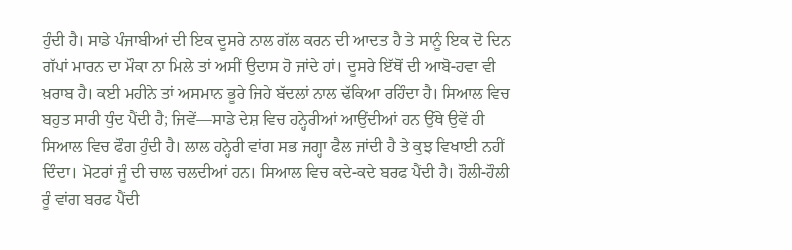ਹੁੰਦੀ ਹੈ। ਸਾਡੇ ਪੰਜਾਬੀਆਂ ਦੀ ਇਕ ਦੂਸਰੇ ਨਾਲ ਗੱਲ ਕਰਨ ਦੀ ਆਦਤ ਹੈ ਤੇ ਸਾਨੂੰ ਇਕ ਦੋ ਦਿਨ ਗੱਪਾਂ ਮਾਰਨ ਦਾ ਮੌਕਾ ਨਾ ਮਿਲੇ ਤਾਂ ਅਸੀਂ ਉਦਾਸ ਹੋ ਜਾਂਦੇ ਹਾਂ। ਦੂਸਰੇ ਇੱਥੋਂ ਦੀ ਆਬੋ-ਹਵਾ ਵੀ ਖ਼ਰਾਬ ਹੈ। ਕਈ ਮਹੀਨੇ ਤਾਂ ਅਸਮਾਨ ਭੂਰੇ ਜਿਹੇ ਬੱਦਲਾਂ ਨਾਲ ਢੱਕਿਆ ਰਹਿੰਦਾ ਹੈ। ਸਿਆਲ ਵਿਚ ਬਹੁਤ ਸਾਰੀ ਧੁੰਦ ਪੈਂਦੀ ਹੈ; ਜਿਵੇਂ—ਸਾਡੇ ਦੇਸ਼ ਵਿਚ ਹਨ੍ਹੇਰੀਆਂ ਆਉਂਦੀਆਂ ਹਨ ਉੱਥੇ ਉਵੇਂ ਹੀ ਸਿਆਲ ਵਿਚ ਫੌਗ ਹੁੰਦੀ ਹੈ। ਲਾਲ ਹਨ੍ਹੇਰੀ ਵਾਂਗ ਸਭ ਜਗ੍ਹਾ ਫੈਲ ਜਾਂਦੀ ਹੈ ਤੇ ਕੁਝ ਵਿਖਾਈ ਨਹੀਂ ਦਿੰਦਾ। ਮੋਟਰਾਂ ਜੂੰ ਦੀ ਚਾਲ ਚਲਦੀਆਂ ਹਨ। ਸਿਆਲ ਵਿਚ ਕਦੇ-ਕਦੇ ਬਰਫ ਪੈਂਦੀ ਹੈ। ਹੌਲੀ-ਹੌਲੀ ਰੂੰ ਵਾਂਗ ਬਰਫ ਪੈਂਦੀ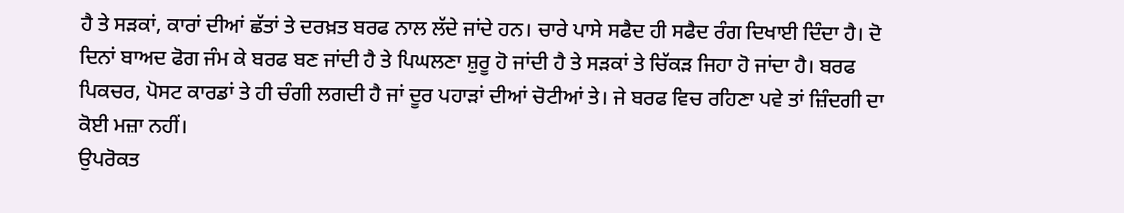ਹੈ ਤੇ ਸੜਕਾਂ, ਕਾਰਾਂ ਦੀਆਂ ਛੱਤਾਂ ਤੇ ਦਰਖ਼ਤ ਬਰਫ ਨਾਲ ਲੱਦੇ ਜਾਂਦੇ ਹਨ। ਚਾਰੇ ਪਾਸੇ ਸਫੈਦ ਹੀ ਸਫੈਦ ਰੰਗ ਦਿਖਾਈ ਦਿੰਦਾ ਹੈ। ਦੋ ਦਿਨਾਂ ਬਾਅਦ ਫੋਗ ਜੰਮ ਕੇ ਬਰਫ ਬਣ ਜਾਂਦੀ ਹੈ ਤੇ ਪਿਘਲਣਾ ਸ਼ੁਰੂ ਹੋ ਜਾਂਦੀ ਹੈ ਤੇ ਸੜਕਾਂ ਤੇ ਚਿੱਕੜ ਜਿਹਾ ਹੋ ਜਾਂਦਾ ਹੈ। ਬਰਫ ਪਿਕਚਰ, ਪੋਸਟ ਕਾਰਡਾਂ ਤੇ ਹੀ ਚੰਗੀ ਲਗਦੀ ਹੈ ਜਾਂ ਦੂਰ ਪਹਾੜਾਂ ਦੀਆਂ ਚੋਟੀਆਂ ਤੇ। ਜੇ ਬਰਫ ਵਿਚ ਰਹਿਣਾ ਪਵੇ ਤਾਂ ਜ਼ਿੰਦਗੀ ਦਾ ਕੋਈ ਮਜ਼ਾ ਨਹੀਂ।
ਉਪਰੋਕਤ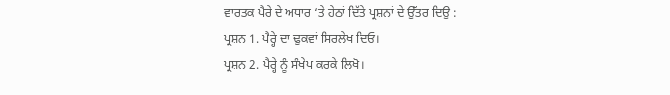ਵਾਰਤਕ ਪੈਰੇ ਦੇ ਅਧਾਰ ‘ਤੇ ਹੇਠਾਂ ਦਿੱਤੇ ਪ੍ਰਸ਼ਨਾਂ ਦੇ ਉੱਤਰ ਦਿਉ :
ਪ੍ਰਸ਼ਨ 1. ਪੈਰ੍ਹੇ ਦਾ ਢੁਕਵਾਂ ਸਿਰਲੇਖ ਦਿਓ।
ਪ੍ਰਸ਼ਨ 2. ਪੈਰ੍ਹੇ ਨੂੰ ਸੰਖੇਪ ਕਰਕੇ ਲਿਖੋ।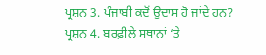ਪ੍ਰਸ਼ਨ 3. ਪੰਜਾਬੀ ਕਦੋਂ ਉਦਾਸ ਹੋ ਜਾਂਦੇ ਹਨ?
ਪ੍ਰਸ਼ਨ 4. ਬਰਫ਼ੀਲੇ ਸਥਾਨਾਂ ‘ਤੇ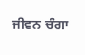ਜੀਵਨ ਚੰਗਾ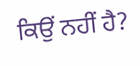ਕਿਉਂ ਨਹੀਂ ਹੈ?